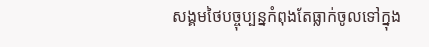សង្គមថៃបច្ចុប្បន្នកំពុងតែធ្លាក់ចូលទៅក្នុង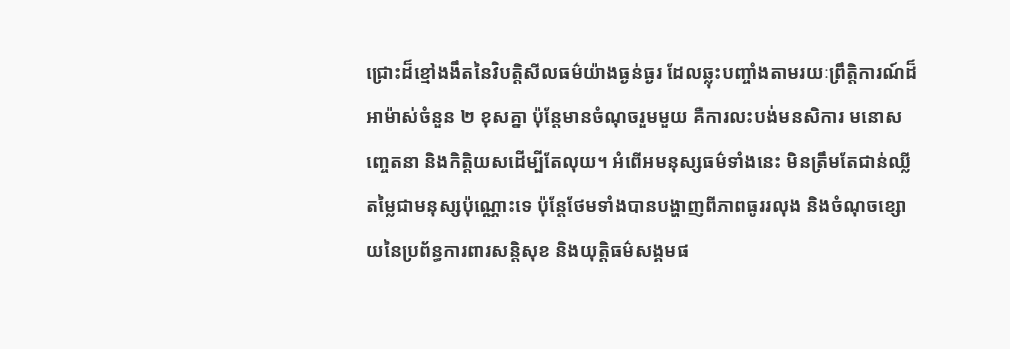ជ្រោះដ៏ខ្មៅងងឹតនៃវិបត្តិសីលធម៌យ៉ាងធ្ងន់ធ្ងរ ដែលឆ្លុះបញ្ចាំងតាមរយៈព្រឹត្តិការណ៍ដ៏អាម៉ាស់ចំនួន ២ ខុសគ្នា ប៉ុន្តែមានចំណុចរួមមួយ គឺការលះបង់មនសិការ មនោសញ្ចេតនា និងកិត្តិយសដើម្បីតែលុយ។ អំពើអមនុស្សធម៌ទាំងនេះ មិនត្រឹមតែជាន់ឈ្លីតម្លៃជាមនុស្សប៉ុណ្ណោះទេ ប៉ុន្តែថែមទាំងបានបង្ហាញពីភាពធូររលុង និងចំណុចខ្សោយនៃប្រព័ន្ធការពារសន្តិសុខ និងយុត្តិធម៌សង្គមផ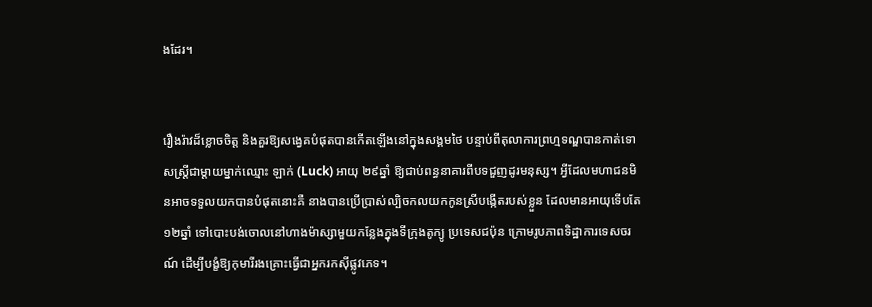ងដែរ។


រឿងរ៉ាវដ៏ខ្លោចចិត្ត និងគួរឱ្យសង្វេគបំផុតបានកើតឡើងនៅក្នុងសង្គមថៃ បន្ទាប់ពីតុលាការព្រហ្មទណ្ឌបានកាត់ទោសស្ត្រីជាម្តាយម្នាក់ឈ្មោះ ឡាក់ (Luck) អាយុ ២៩ឆ្នាំ ឱ្យជាប់ពន្ធនាគារពីបទជួញដូរមនុស្ស។ អ្វីដែលមហាជនមិនអាចទទួលយកបានបំផុតនោះគឺ នាងបានប្រើប្រាស់ល្បិចកលយកកូនស្រីបង្កើតរបស់ខ្លួន ដែលមានអាយុទើបតែ ១២ឆ្នាំ ទៅបោះបង់ចោលនៅហាងម៉ាស្សាមួយកន្លែងក្នុងទីក្រុងតូក្យូ ប្រទេសជប៉ុន ក្រោមរូបភាពទិដ្ឋាការទេសចរណ៍ ដើម្បីបង្ខំឱ្យកុមារីរងគ្រោះធ្វើជាអ្នករកស៊ីផ្លូវភេទ។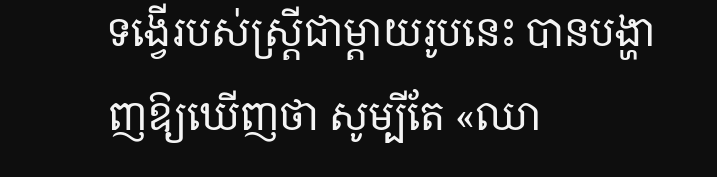ទង្វើរបស់ស្ត្រីជាម្តាយរូបនេះ បានបង្ហាញឱ្យឃើញថា សូម្បីតែ «ឈា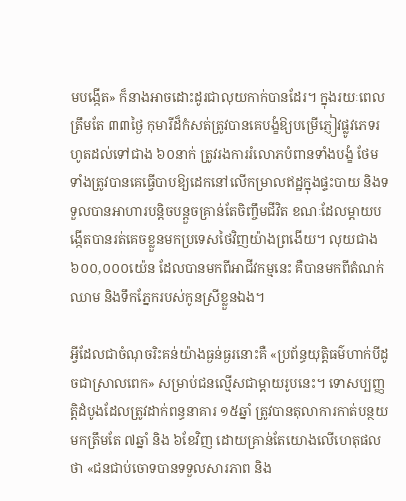មបង្កើត» ក៏នាងអាចដោះដូរជាលុយកាក់បានដែរ។ ក្នុងរយៈពេលត្រឹមតែ ៣៣ថ្ងៃ កុមារីដ៏កំសត់ត្រូវបានគេបង្ខំឱ្យបម្រើភ្ញៀវផ្លូវភេទរហូតដល់ទៅជាង ៦០នាក់ ត្រូវរងការរំលោភបំពានទាំងបង្ខំ ថែមទាំងត្រូវបានគេធ្វើបាបឱ្យដេកនៅលើកម្រាលឥដ្ឋក្នុងផ្ទះបាយ និងទទួលបានអាហារបន្តិចបន្តួចគ្រាន់តែចិញ្ចឹមជីវិត ខណៈដែលម្តាយបង្កើតបានរត់គេចខ្លួនមកប្រទេសថៃវិញយ៉ាងព្រងើយ។ លុយជាង ៦០០,០០០យ៉េន ដែលបានមកពីអាជីវកម្មនេះ គឺបានមកពីតំណក់ឈាម និងទឹកភ្នែករបស់កូនស្រីខ្លួនឯង។

អ្វីដែលជាចំណុចរិះគន់យ៉ាងធ្ងន់ធ្ងរនោះគឺ «ប្រព័ន្ធយុត្តិធម៌ហាក់បីដូចជាស្រាលពេក» សម្រាប់ជនល្មើសជាម្តាយរូបនេះ។ ទោសប្បញ្ញត្តិដំបូងដែលត្រូវដាក់ពន្ធនាគារ ១៥ឆ្នាំ ត្រូវបានតុលាការកាត់បន្ថយមកត្រឹមតែ ៧ឆ្នាំ និង ៦ខែវិញ ដោយគ្រាន់តែយោងលើហេតុផលថា «ជនជាប់ចោទបានទទួលសារភាព និង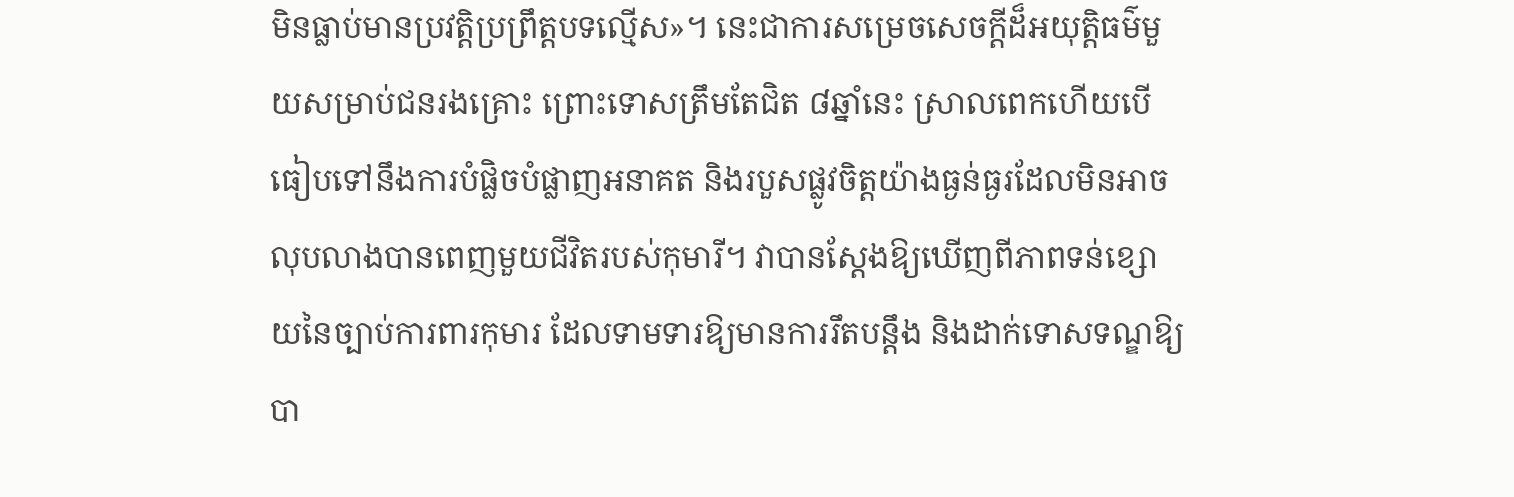មិនធ្លាប់មានប្រវត្តិប្រព្រឹត្តបទល្មើស»។ នេះជាការសម្រេចសេចក្តីដ៏អយុត្តិធម៌មួយសម្រាប់ជនរងគ្រោះ ព្រោះទោសត្រឹមតែជិត ៨ឆ្នាំនេះ ស្រាលពេកហើយបើធៀបទៅនឹងការបំផ្លិចបំផ្លាញអនាគត និងរបួសផ្លូវចិត្តយ៉ាងធ្ងន់ធ្ងរដែលមិនអាចលុបលាងបានពេញមួយជីវិតរបស់កុមារី។ វាបានស្តែងឱ្យឃើញពីភាពទន់ខ្សោយនៃច្បាប់ការពារកុមារ ដែលទាមទារឱ្យមានការរឹតបន្តឹង និងដាក់ទោសទណ្ឌឱ្យបា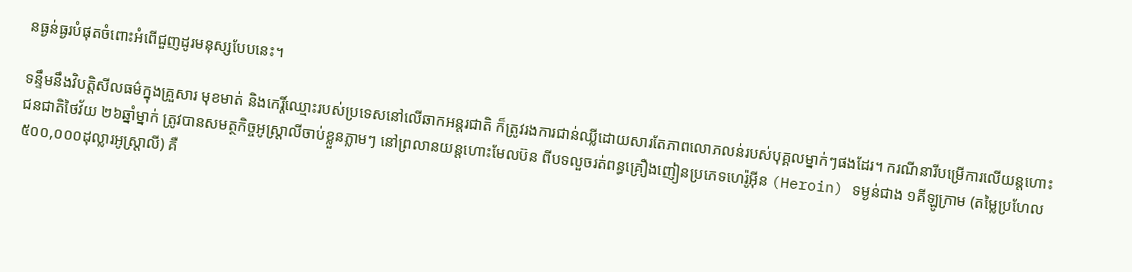នធ្ងន់ធ្ងរបំផុតចំពោះអំពើជួញដូរមនុស្សបែបនេះ។

ទន្ទឹមនឹងវិបត្តិសីលធម៌ក្នុងគ្រួសារ មុខមាត់ និងកេរ្តិ៍ឈ្មោះរបស់ប្រទេសនៅលើឆាកអន្តរជាតិ ក៏ត្រូវរងការជាន់ឈ្លីដោយសារតែភាពលោភលន់របស់បុគ្គលម្នាក់ៗផងដែរ។ ករណីនារីបម្រើការលើយន្តហោះជនជាតិថៃវ័យ ២៦ឆ្នាំម្នាក់ ត្រូវបានសមត្ថកិច្ចអូស្ត្រាលីចាប់ខ្លួនភ្លាមៗ នៅព្រលានយន្តហោះមែលប៊ន ពីបទលួចរត់ពន្ធគ្រឿងញៀនប្រភេទហេរ៉ូអ៊ីន (Heroin) ទម្ងន់ជាង ១គីឡូក្រាម (តម្លៃប្រហែល ៥០០,០០០ដុល្លារអូស្ត្រាលី) គឺ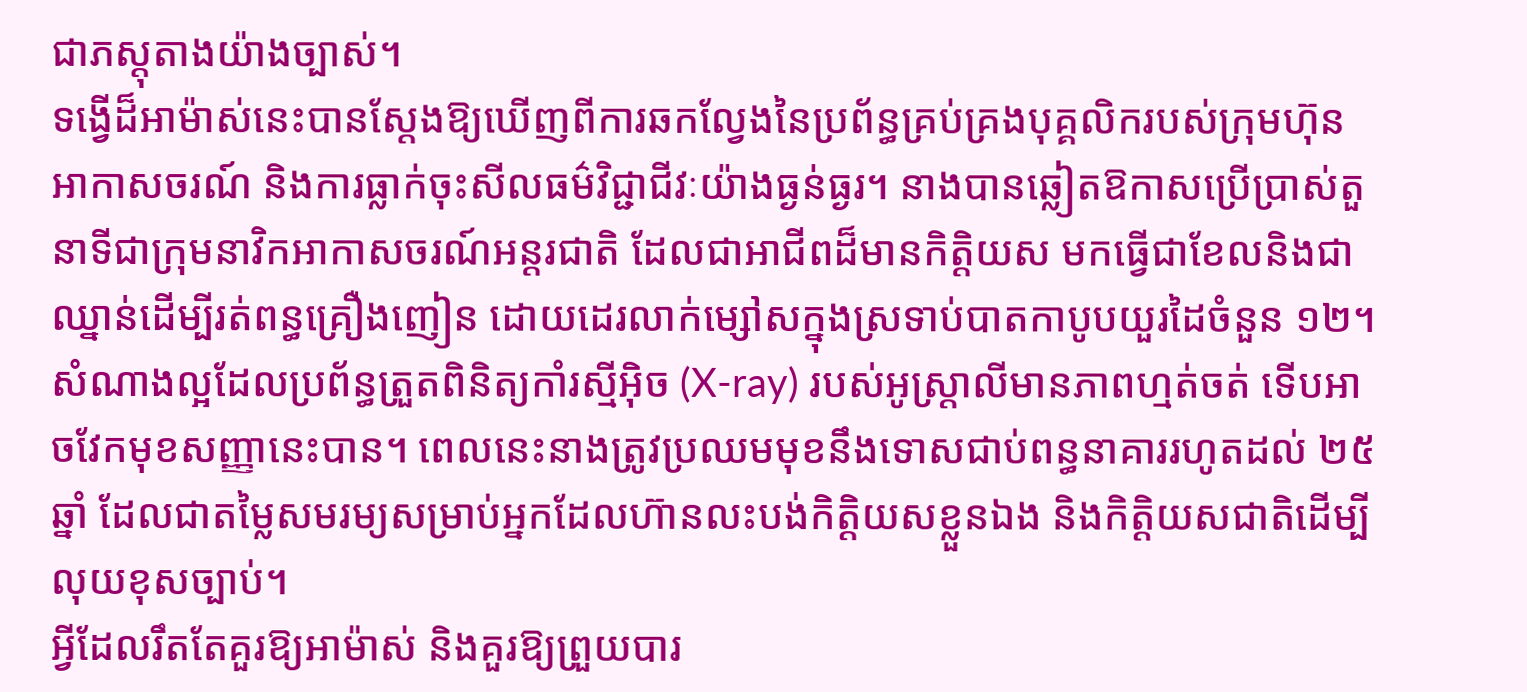ជាភស្តុតាងយ៉ាងច្បាស់។
ទង្វើដ៏អាម៉ាស់នេះបានស្តែងឱ្យឃើញពីការឆកល្វែងនៃប្រព័ន្ធគ្រប់គ្រងបុគ្គលិករបស់ក្រុមហ៊ុនអាកាសចរណ៍ និងការធ្លាក់ចុះសីលធម៌វិជ្ជាជីវៈយ៉ាងធ្ងន់ធ្ងរ។ នាងបានឆ្លៀតឱកាសប្រើប្រាស់តួនាទីជាក្រុមនាវិកអាកាសចរណ៍អន្តរជាតិ ដែលជាអាជីពដ៏មានកិត្តិយស មកធ្វើជាខែលនិងជាឈ្នាន់ដើម្បីរត់ពន្ធគ្រឿងញៀន ដោយដេរលាក់ម្សៅសក្នុងស្រទាប់បាតកាបូបយួរដៃចំនួន ១២។ សំណាងល្អដែលប្រព័ន្ធត្រួតពិនិត្យកាំរស្មីអ៊ិច (X-ray) របស់អូស្ត្រាលីមានភាពហ្មត់ចត់ ទើបអាចវែកមុខសញ្ញានេះបាន។ ពេលនេះនាងត្រូវប្រឈមមុខនឹងទោសជាប់ពន្ធនាគាររហូតដល់ ២៥ឆ្នាំ ដែលជាតម្លៃសមរម្យសម្រាប់អ្នកដែលហ៊ានលះបង់កិត្តិយសខ្លួនឯង និងកិត្តិយសជាតិដើម្បីលុយខុសច្បាប់។
អ្វីដែលរឹតតែគួរឱ្យអាម៉ាស់ និងគួរឱ្យព្រួយបារ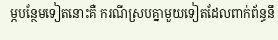ម្ភបន្ថែមទៀតនោះគឺ ករណីស្របគ្នាមួយទៀតដែលពាក់ព័ន្ធនឹ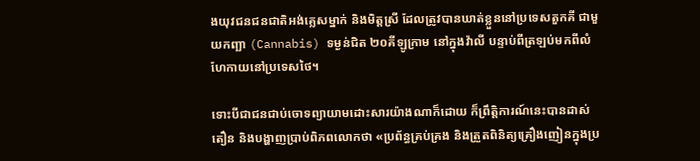ងយុវជនជនជាតិអង់គ្លេសម្នាក់ និងមិត្តស្រី ដែលត្រូវបានឃាត់ខ្លួននៅប្រទេសតួកគី ជាមួយកញ្ឆា (Cannabis) ទម្ងន់ជិត ២០គីឡូក្រាម នៅក្នុងវ៉ាលី បន្ទាប់ពីត្រឡប់មកពីលំហែកាយនៅប្រទេសថៃ។

ទោះបីជាជនជាប់ចោទព្យាយាមដោះសារយ៉ាងណាក៏ដោយ ក៏ព្រឹត្តិការណ៍នេះបានដាស់តឿន និងបង្ហាញប្រាប់ពិភពលោកថា «ប្រព័ន្ធគ្រប់គ្រង និងត្រួតពិនិត្យគ្រឿងញៀនក្នុងប្រ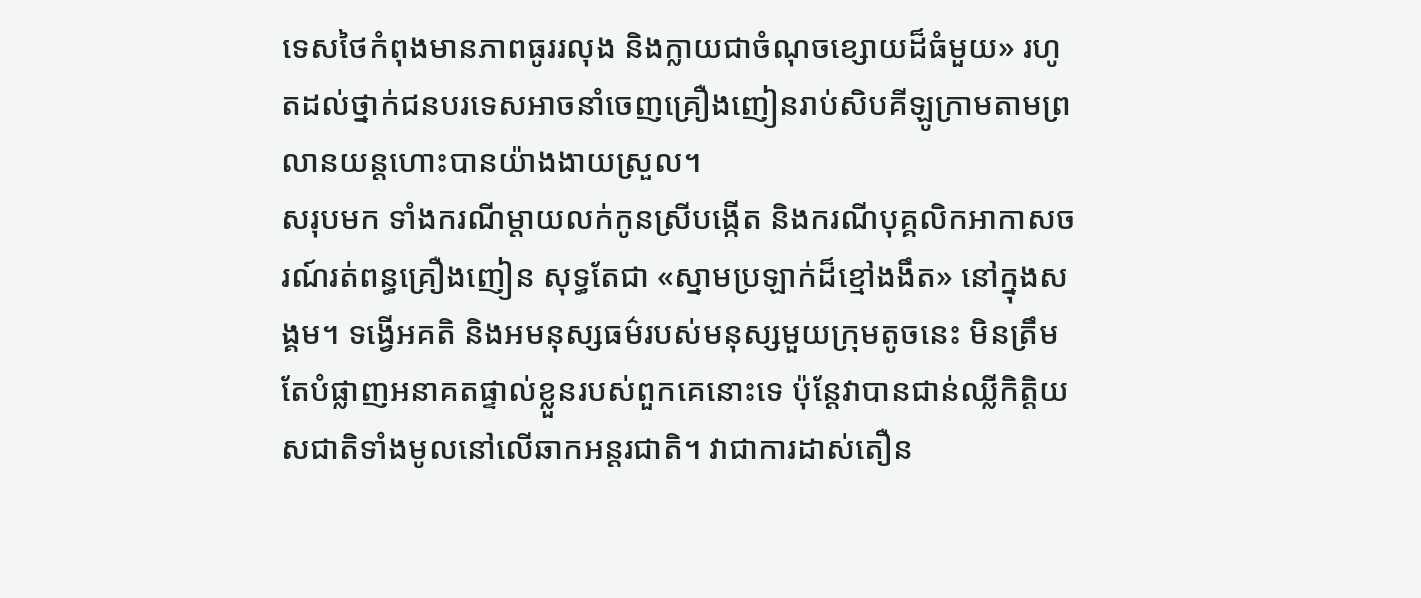ទេសថៃកំពុងមានភាពធូររលុង និងក្លាយជាចំណុចខ្សោយដ៏ធំមួយ» រហូតដល់ថ្នាក់ជនបរទេសអាចនាំចេញគ្រឿងញៀនរាប់សិបគីឡូក្រាមតាមព្រលានយន្តហោះបានយ៉ាងងាយស្រួល។
សរុបមក ទាំងករណីម្តាយលក់កូនស្រីបង្កើត និងករណីបុគ្គលិកអាកាសចរណ៍រត់ពន្ធគ្រឿងញៀន សុទ្ធតែជា «ស្នាមប្រឡាក់ដ៏ខ្មៅងងឹត» នៅក្នុងសង្គម។ ទង្វើអគតិ និងអមនុស្សធម៌របស់មនុស្សមួយក្រុមតូចនេះ មិនត្រឹមតែបំផ្លាញអនាគតផ្ទាល់ខ្លួនរបស់ពួកគេនោះទេ ប៉ុន្តែវាបានជាន់ឈ្លីកិត្តិយសជាតិទាំងមូលនៅលើឆាកអន្តរជាតិ។ វាជាការដាស់តឿន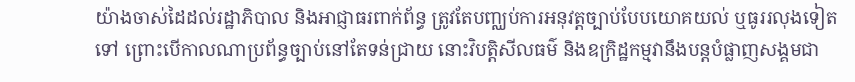យ៉ាងចាស់ដៃដល់រដ្ឋាភិបាល និងអាជ្ញាធរពាក់ព័ន្ធ ត្រូវតែបញ្ឈប់ការអនុវត្តច្បាប់បែបយោគយល់ ឬធូររលុងទៀតទៅ ព្រោះបើកាលណាប្រព័ន្ធច្បាប់នៅតែទន់ជ្រាយ នោះវិបត្តិសីលធម៌ និងឧក្រិដ្ឋកម្មវានឹងបន្តបំផ្លាញសង្គមជា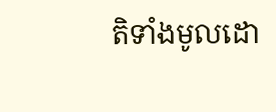តិទាំងមូលដោ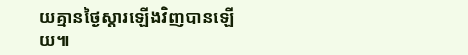យគ្មានថ្ងៃស្តារឡើងវិញបានឡើយ៕